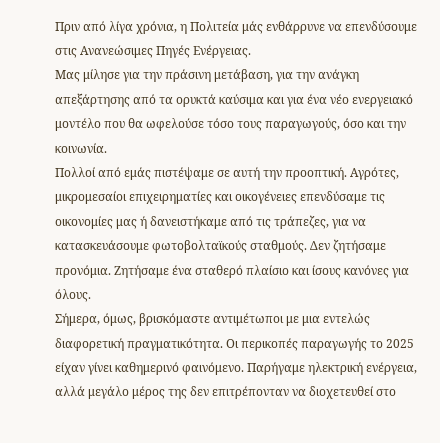Πριν από λίγα χρόνια, η Πολιτεία μάς ενθάρρυνε να επενδύσουμε στις Ανανεώσιμες Πηγές Ενέργειας.
Μας μίλησε για την πράσινη μετάβαση, για την ανάγκη απεξάρτησης από τα ορυκτά καύσιμα και για ένα νέο ενεργειακό μοντέλο που θα ωφελούσε τόσο τους παραγωγούς, όσο και την κοινωνία.
Πολλοί από εμάς πιστέψαμε σε αυτή την προοπτική. Αγρότες, μικρομεσαίοι επιχειρηματίες και οικογένειες επενδύσαμε τις οικονομίες μας ή δανειστήκαμε από τις τράπεζες, για να κατασκευάσουμε φωτοβολταϊκούς σταθμούς. Δεν ζητήσαμε προνόμια. Ζητήσαμε ένα σταθερό πλαίσιο και ίσους κανόνες για όλους.
Σήμερα, όμως, βρισκόμαστε αντιμέτωποι με μια εντελώς διαφορετική πραγματικότητα. Οι περικοπές παραγωγής το 2025 είχαν γίνει καθημερινό φαινόμενο. Παρήγαμε ηλεκτρική ενέργεια, αλλά μεγάλο μέρος της δεν επιτρέπονταν να διοχετευθεί στο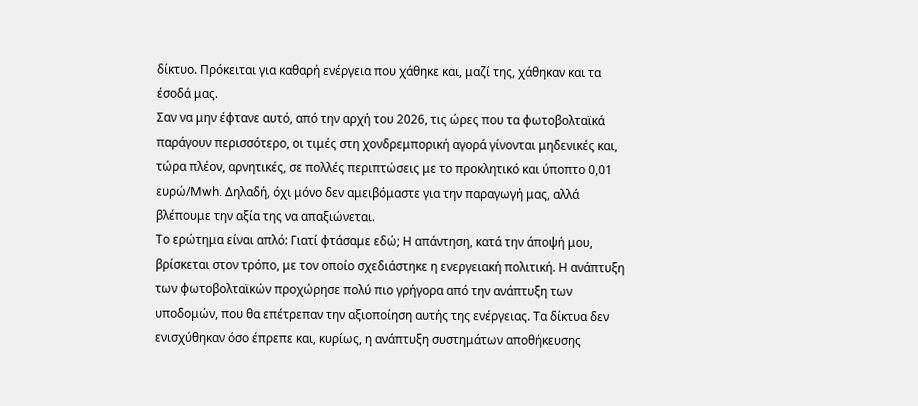δίκτυο. Πρόκειται για καθαρή ενέργεια που χάθηκε και, μαζί της, χάθηκαν και τα έσοδά μας.
Σαν να μην έφτανε αυτό, από την αρχή του 2026, τις ώρες που τα φωτοβολταϊκά παράγουν περισσότερο, οι τιμές στη χονδρεμπορική αγορά γίνονται μηδενικές και, τώρα πλέον, αρνητικές, σε πολλές περιπτώσεις με το προκλητικό και ύποπτο 0,01 ευρώ/Mwh. Δηλαδή, όχι μόνο δεν αμειβόμαστε για την παραγωγή μας, αλλά βλέπουμε την αξία της να απαξιώνεται.
Το ερώτημα είναι απλό: Γιατί φτάσαμε εδώ; Η απάντηση, κατά την άποψή μου, βρίσκεται στον τρόπο, με τον οποίο σχεδιάστηκε η ενεργειακή πολιτική. Η ανάπτυξη των φωτοβολταϊκών προχώρησε πολύ πιο γρήγορα από την ανάπτυξη των υποδομών, που θα επέτρεπαν την αξιοποίηση αυτής της ενέργειας. Τα δίκτυα δεν ενισχύθηκαν όσο έπρεπε και, κυρίως, η ανάπτυξη συστημάτων αποθήκευσης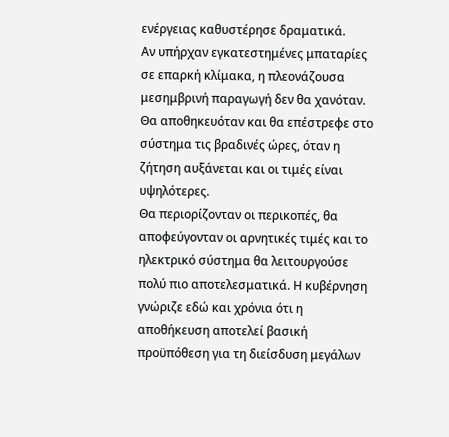ενέργειας καθυστέρησε δραματικά.
Αν υπήρχαν εγκατεστημένες μπαταρίες σε επαρκή κλίμακα, η πλεονάζουσα μεσημβρινή παραγωγή δεν θα χανόταν. Θα αποθηκευόταν και θα επέστρεφε στο σύστημα τις βραδινές ώρες, όταν η ζήτηση αυξάνεται και οι τιμές είναι υψηλότερες.
Θα περιορίζονταν οι περικοπές, θα αποφεύγονταν οι αρνητικές τιμές και το ηλεκτρικό σύστημα θα λειτουργούσε πολύ πιο αποτελεσματικά. Η κυβέρνηση γνώριζε εδώ και χρόνια ότι η αποθήκευση αποτελεί βασική προϋπόθεση για τη διείσδυση μεγάλων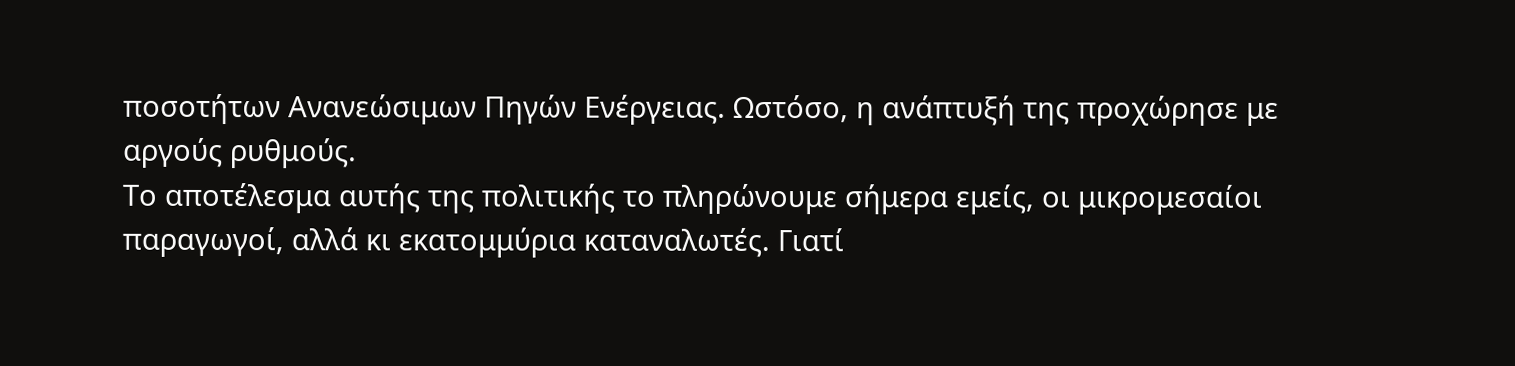ποσοτήτων Ανανεώσιμων Πηγών Ενέργειας. Ωστόσο, η ανάπτυξή της προχώρησε με αργούς ρυθμούς.
Το αποτέλεσμα αυτής της πολιτικής το πληρώνουμε σήμερα εμείς, οι μικρομεσαίοι παραγωγοί, αλλά κι εκατομμύρια καταναλωτές. Γιατί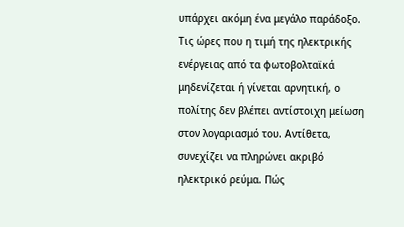υπάρχει ακόμη ένα μεγάλο παράδοξο.
Τις ώρες που η τιμή της ηλεκτρικής ενέργειας από τα φωτοβολταϊκά μηδενίζεται ή γίνεται αρνητική, ο πολίτης δεν βλέπει αντίστοιχη μείωση στον λογαριασμό του. Αντίθετα, συνεχίζει να πληρώνει ακριβό ηλεκτρικό ρεύμα. Πώς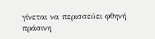γίνεται να περισσεύει φθηνή πράσινη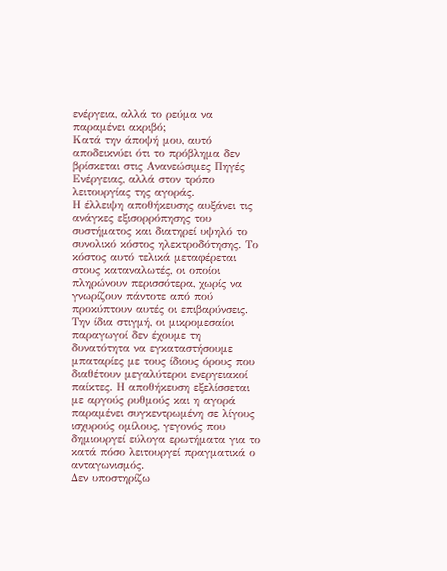ενέργεια, αλλά το ρεύμα να παραμένει ακριβό;
Κατά την άποψή μου, αυτό αποδεικνύει ότι το πρόβλημα δεν βρίσκεται στις Ανανεώσιμες Πηγές Ενέργειας, αλλά στον τρόπο λειτουργίας της αγοράς.
Η έλλειψη αποθήκευσης αυξάνει τις ανάγκες εξισορρόπησης του συστήματος και διατηρεί υψηλό το συνολικό κόστος ηλεκτροδότησης. Το κόστος αυτό τελικά μεταφέρεται στους καταναλωτές, οι οποίοι πληρώνουν περισσότερα, χωρίς να γνωρίζουν πάντοτε από πού προκύπτουν αυτές οι επιβαρύνσεις.
Την ίδια στιγμή, οι μικρομεσαίοι παραγωγοί δεν έχουμε τη δυνατότητα να εγκαταστήσουμε μπαταρίες με τους ίδιους όρους που διαθέτουν μεγαλύτεροι ενεργειακοί παίκτες. Η αποθήκευση εξελίσσεται με αργούς ρυθμούς και η αγορά παραμένει συγκεντρωμένη σε λίγους ισχυρούς ομίλους, γεγονός που δημιουργεί εύλογα ερωτήματα για το κατά πόσο λειτουργεί πραγματικά ο ανταγωνισμός.
Δεν υποστηρίζω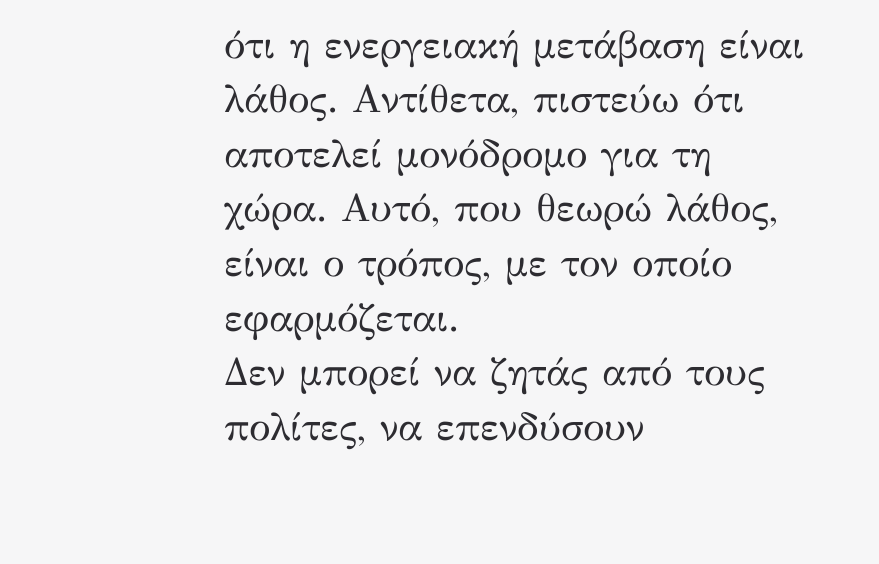ότι η ενεργειακή μετάβαση είναι λάθος. Αντίθετα, πιστεύω ότι αποτελεί μονόδρομο για τη χώρα. Αυτό, που θεωρώ λάθος, είναι ο τρόπος, με τον οποίο εφαρμόζεται.
Δεν μπορεί να ζητάς από τους πολίτες, να επενδύσουν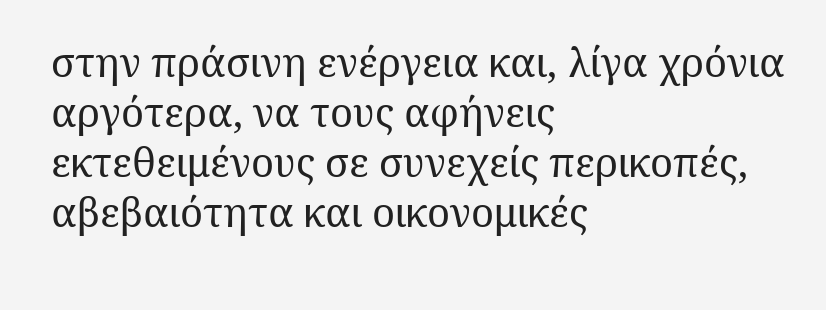στην πράσινη ενέργεια και, λίγα χρόνια αργότερα, να τους αφήνεις εκτεθειμένους σε συνεχείς περικοπές, αβεβαιότητα και οικονομικές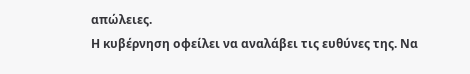απώλειες.
Η κυβέρνηση οφείλει να αναλάβει τις ευθύνες της. Να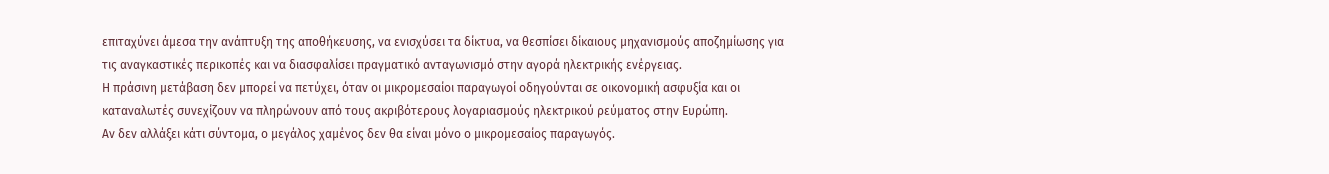επιταχύνει άμεσα την ανάπτυξη της αποθήκευσης, να ενισχύσει τα δίκτυα, να θεσπίσει δίκαιους μηχανισμούς αποζημίωσης για τις αναγκαστικές περικοπές και να διασφαλίσει πραγματικό ανταγωνισμό στην αγορά ηλεκτρικής ενέργειας.
Η πράσινη μετάβαση δεν μπορεί να πετύχει, όταν οι μικρομεσαίοι παραγωγοί οδηγούνται σε οικονομική ασφυξία και οι καταναλωτές συνεχίζουν να πληρώνουν από τους ακριβότερους λογαριασμούς ηλεκτρικού ρεύματος στην Ευρώπη.
Αν δεν αλλάξει κάτι σύντομα, ο μεγάλος χαμένος δεν θα είναι μόνο ο μικρομεσαίος παραγωγός.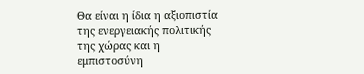Θα είναι η ίδια η αξιοπιστία της ενεργειακής πολιτικής της χώρας και η εμπιστοσύνη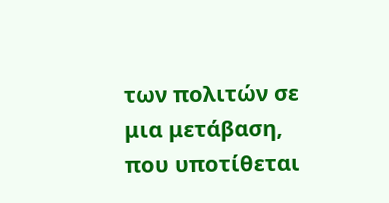των πολιτών σε μια μετάβαση, που υποτίθεται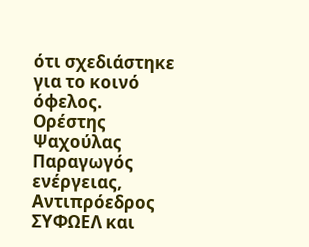ότι σχεδιάστηκε για το κοινό όφελος.
Ορέστης Ψαχούλας
Παραγωγός ενέργειας, Αντιπρόεδρος ΣΥΦΩΕΛ και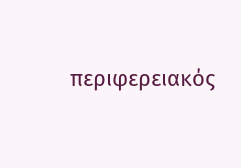περιφερειακός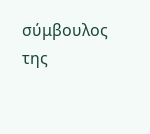σύμβουλος της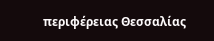περιφέρειας Θεσσαλίας